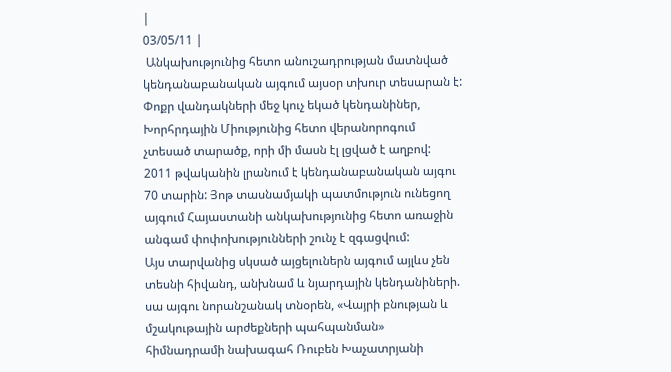|
03/05/11 |
 Անկախությունից հետո անուշադրության մատնված կենդանաբանական այգում այսօր տխուր տեսարան է: Փոքր վանդակների մեջ կուչ եկած կենդանիներ, Խորհրդային Միությունից հետո վերանորոգում չտեսած տարածք, որի մի մասն էլ լցված է աղբով:
2011 թվականին լրանում է կենդանաբանական այգու 70 տարին: Յոթ տասնամյակի պատմություն ունեցող այգում Հայաստանի անկախությունից հետո առաջին անգամ փոփոխությունների շունչ է զգացվում:
Այս տարվանից սկսած այցելուներն այգում այլևս չեն տեսնի հիվանդ, անխնամ և նյարդային կենդանիների. սա այգու նորանշանակ տնօրեն, «Վայրի բնության և մշակութային արժեքների պահպանման» հիմնադրամի նախագահ Ռուբեն Խաչատրյանի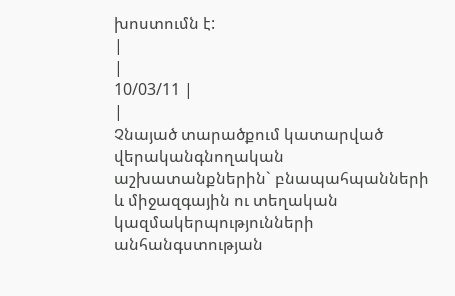խոստումն է:
|
|
10/03/11 |
|
Չնայած տարածքում կատարված վերականգնողական աշխատանքներին` բնապահպանների և միջազգային ու տեղական կազմակերպությունների անհանգստության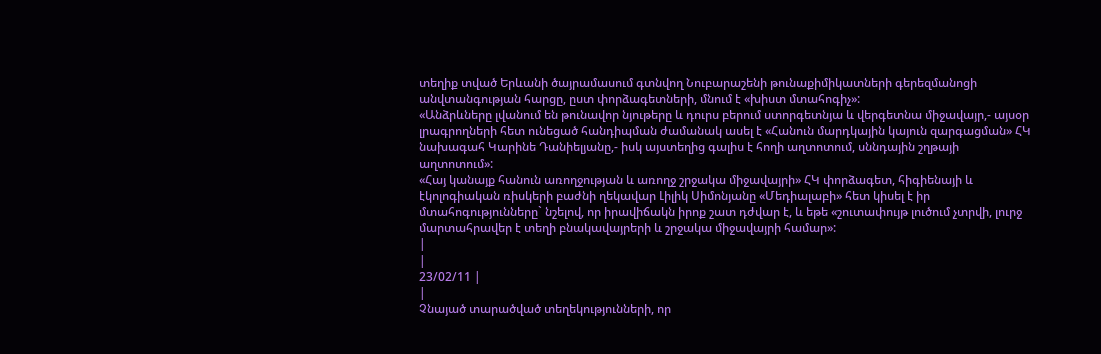տեղիք տված Երևանի ծայրամասում գտնվող Նուբարաշենի թունաքիմիկատների գերեզմանոցի անվտանգության հարցը, ըստ փորձագետների, մնում է «խիստ մտահոգիչ»:
«Անձրևները լվանում են թունավոր նյութերը և դուրս բերում ստորգետնյա և վերգետնա միջավայր,- այսօր լրագրողների հետ ունեցած հանդիպման ժամանակ ասել է «Հանուն մարդկային կայուն զարգացման» ՀԿ նախագահ Կարինե Դանիելյանը,- իսկ այստեղից գալիս է հողի աղտոտում, սննդային շղթայի աղտոտում»:
«Հայ կանայք հանուն առողջության և առողջ շրջակա միջավայրի» ՀԿ փորձագետ, հիգիենայի և էկոլոգիական ռիսկերի բաժնի ղեկավար Լիլիկ Սիմոնյանը «Մեդիալաբի» հետ կիսել է իր մտահոգությունները` նշելով, որ իրավիճակն իրոք շատ դժվար է, և եթե «շուտափույթ լուծում չտրվի, լուրջ մարտահրավեր է տեղի բնակավայրերի և շրջակա միջավայրի համար»:
|
|
23/02/11 |
|
Չնայած տարածված տեղեկությունների, որ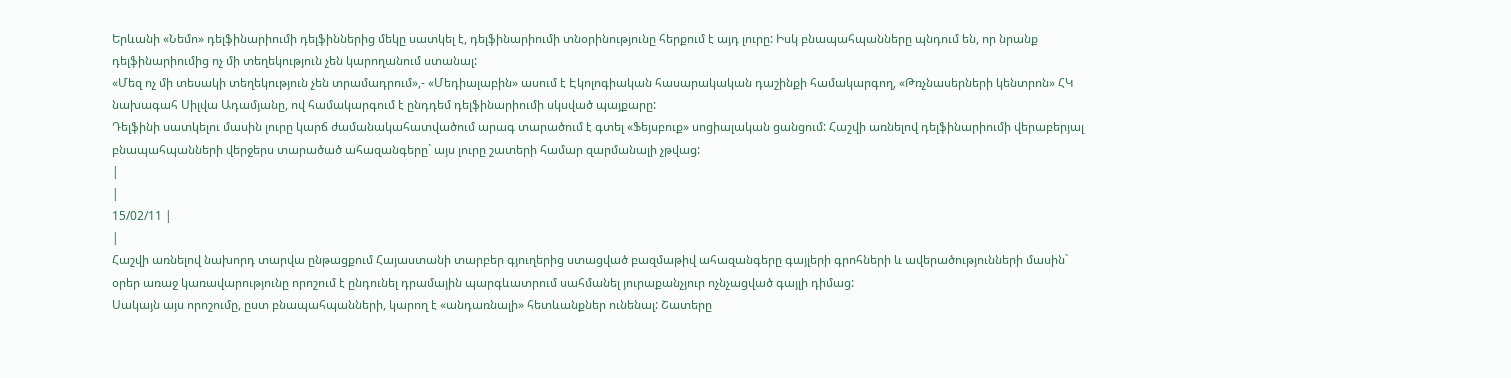Երևանի «Նեմո» դելֆինարիումի դելֆիններից մեկը սատկել է, դելֆինարիումի տնօրինությունը հերքում է այդ լուրը: Իսկ բնապահպանները պնդում են, որ նրանք դելֆինարիումից ոչ մի տեղեկություն չեն կարողանում ստանալ:
«Մեզ ոչ մի տեսակի տեղեկություն չեն տրամադրում»,- «Մեդիալաբին» ասում է Էկոլոգիական հասարակական դաշինքի համակարգող, «Թռչնասերների կենտրոն» ՀԿ նախագահ Սիլվա Ադամյանը, ով համակարգում է ընդդեմ դելֆինարիումի սկսված պայքարը:
Դելֆինի սատկելու մասին լուրը կարճ ժամանակահատվածում արագ տարածում է գտել «Ֆեյսբուք» սոցիալական ցանցում: Հաշվի առնելով դելֆինարիումի վերաբերյալ բնապահպանների վերջերս տարածած ահազանգերը` այս լուրը շատերի համար զարմանալի չթվաց:
|
|
15/02/11 |
|
Հաշվի առնելով նախորդ տարվա ընթացքում Հայաստանի տարբեր գյուղերից ստացված բազմաթիվ ահազանգերը գայլերի գրոհների և ավերածությունների մասին` օրեր առաջ կառավարությունը որոշում է ընդունել դրամային պարգևատրում սահմանել յուրաքանչյուր ոչնչացված գայլի դիմաց:
Սակայն այս որոշումը, ըստ բնապահպանների, կարող է «անդառնալի» հետևանքներ ունենալ: Շատերը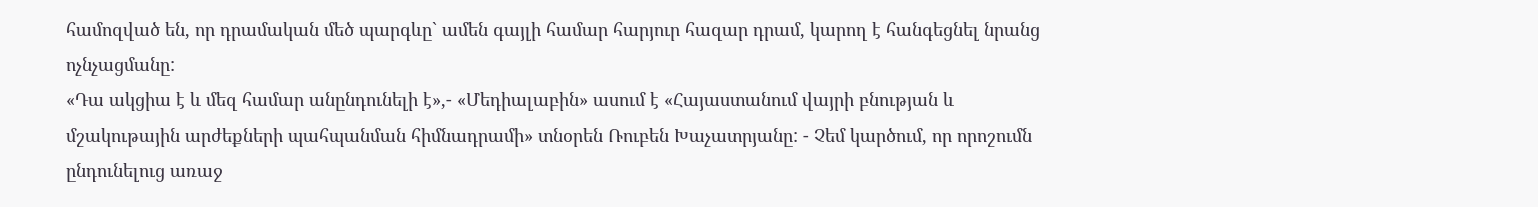համոզված են, որ դրամական մեծ պարգևը` ամեն գայլի համար հարյուր հազար դրամ, կարող է հանգեցնել նրանց ոչնչացմանը:
«Դա ակցիա է և մեզ համար անընդունելի է»,- «Մեդիալաբին» ասում է «Հայաստանում վայրի բնության և մշակութային արժեքների պահպանման հիմնադրամի» տնօրեն Ռուբեն Խաչատրյանը: - Չեմ կարծում, որ որոշումն ընդունելուց առաջ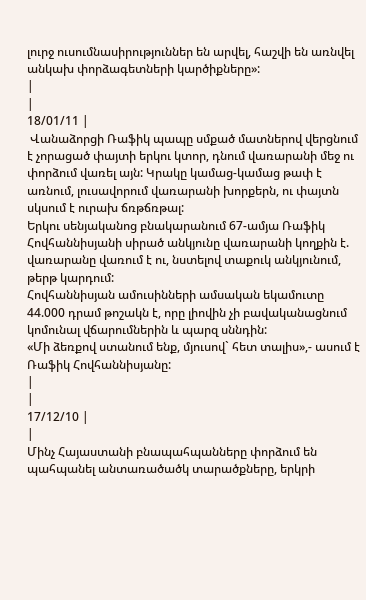լուրջ ուսումնասիրություններ են արվել, հաշվի են առնվել անկախ փորձագետների կարծիքները»:
|
|
18/01/11 |
 Վանաձորցի Ռաֆիկ պապը սմքած մատներով վերցնում է չորացած փայտի երկու կտոր, դնում վառարանի մեջ ու փորձում վառել այն: Կրակը կամաց-կամաց թափ է առնում, լուսավորում վառարանի խորքերն, ու փայտն սկսում է ուրախ ճռթճռթալ:
Երկու սենյականոց բնակարանում 67-ամյա Ռաֆիկ Հովհաննիսյանի սիրած անկյունը վառարանի կողքին է. վառարանը վառում է ու, նստելով տաքուկ անկյունում, թերթ կարդում:
Հովհաննիսյան ամուսինների ամսական եկամուտը 44.000 դրամ թոշակն է, որը լիովին չի բավականացնում կոմունալ վճարումներին և պարզ սննդին:
«Մի ձեռքով ստանում ենք, մյուսով` հետ տալիս»,- ասում է Ռաֆիկ Հովհաննիսյանը:
|
|
17/12/10 |
|
Մինչ Հայաստանի բնապահպանները փորձում են պահպանել անտառածածկ տարածքները, երկրի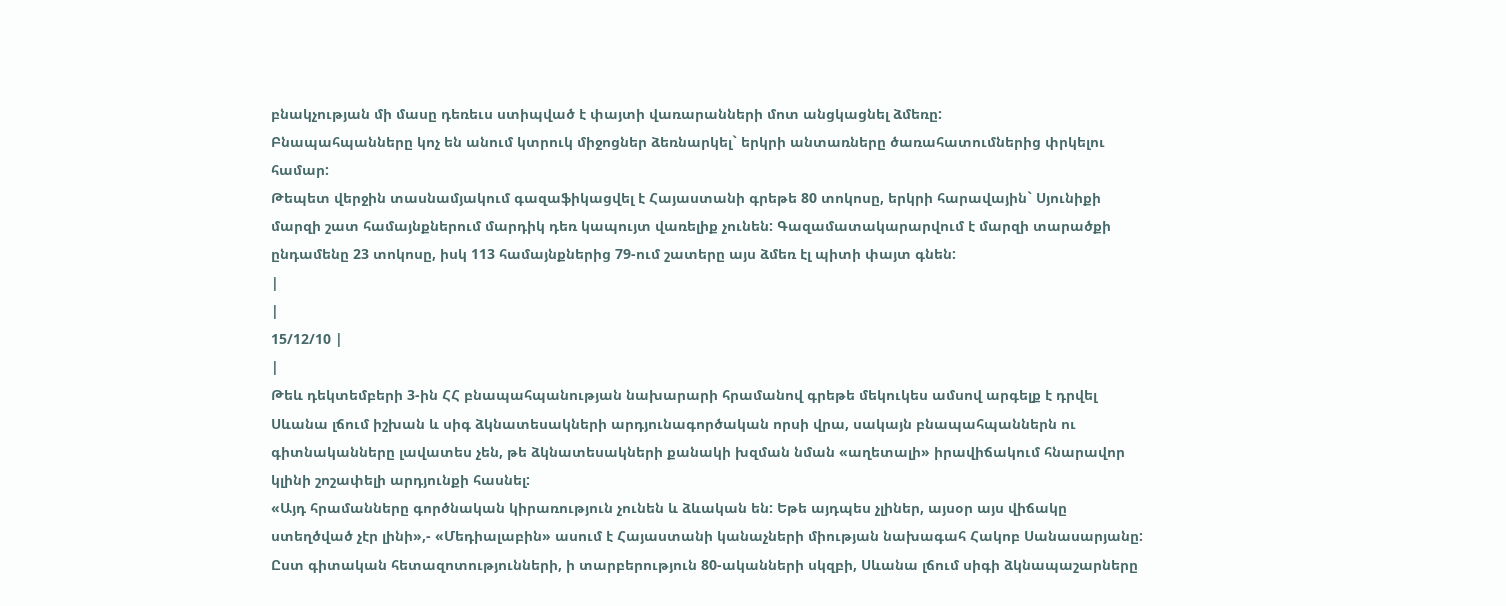բնակչության մի մասը դեռեւս ստիպված է փայտի վառարանների մոտ անցկացնել ձմեռը:
Բնապահպանները կոչ են անում կտրուկ միջոցներ ձեռնարկել` երկրի անտառները ծառահատումներից փրկելու համար:
Թեպետ վերջին տասնամյակում գազաֆիկացվել է Հայաստանի գրեթե 80 տոկոսը, երկրի հարավային` Սյունիքի մարզի շատ համայնքներում մարդիկ դեռ կապույտ վառելիք չունեն: Գազամատակարարվում է մարզի տարածքի ընդամենը 23 տոկոսը, իսկ 113 համայնքներից 79-ում շատերը այս ձմեռ էլ պիտի փայտ գնեն:
|
|
15/12/10 |
|
Թեև դեկտեմբերի 3-ին ՀՀ բնապահպանության նախարարի հրամանով գրեթե մեկուկես ամսով արգելք է դրվել Սևանա լճում իշխան և սիգ ձկնատեսակների արդյունագործական որսի վրա, սակայն բնապահպաններն ու գիտնականները լավատես չեն, թե ձկնատեսակների քանակի խզման նման «աղետալի» իրավիճակում հնարավոր կլինի շոշափելի արդյունքի հասնել:
«Այդ հրամանները գործնական կիրառություն չունեն և ձևական են: Եթե այդպես չլիներ, այսօր այս վիճակը ստեղծված չէր լինի»,- «Մեդիալաբին» ասում է Հայաստանի կանաչների միության նախագահ Հակոբ Սանասարյանը:
Ըստ գիտական հետազոտությունների, ի տարբերություն 80-ականների սկզբի, Սևանա լճում սիգի ձկնապաշարները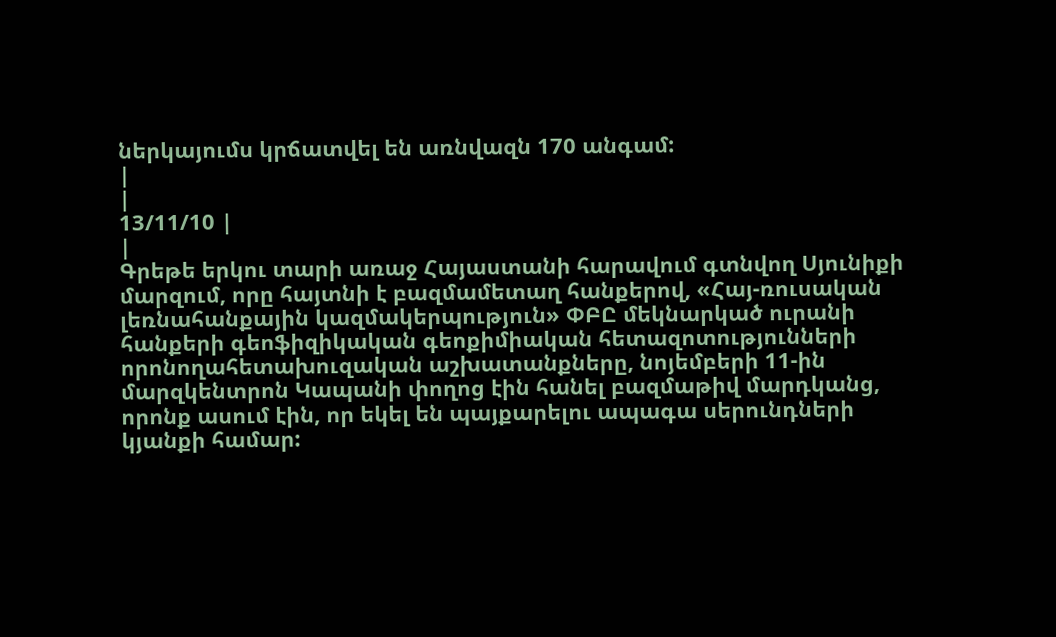ներկայումս կրճատվել են առնվազն 170 անգամ:
|
|
13/11/10 |
|
Գրեթե երկու տարի առաջ Հայաստանի հարավում գտնվող Սյունիքի մարզում, որը հայտնի է բազմամետաղ հանքերով, «Հայ-ռուսական լեռնահանքային կազմակերպություն» ՓԲԸ մեկնարկած ուրանի հանքերի գեոֆիզիկական գեոքիմիական հետազոտությունների որոնողահետախուզական աշխատանքները, նոյեմբերի 11-ին մարզկենտրոն Կապանի փողոց էին հանել բազմաթիվ մարդկանց, որոնք ասում էին, որ եկել են պայքարելու ապագա սերունդների կյանքի համար: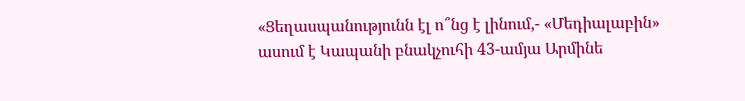«Ցեղասպանությունն էլ ո՞նց է լինում,- «Մեդիալաբին» ասում է Կապանի բնակչուհի 43-ամյա Արմինե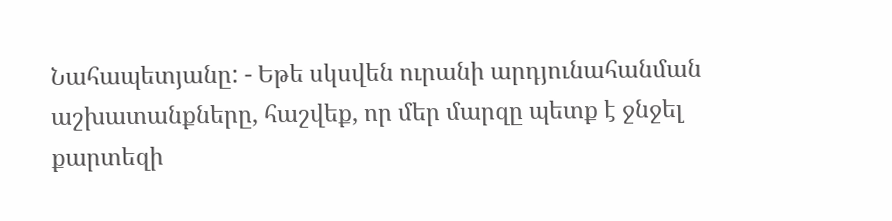Նահապետյանը: - Եթե սկսվեն ուրանի արդյունահանման աշխատանքները, հաշվեք, որ մեր մարզը պետք է ջնջել քարտեզի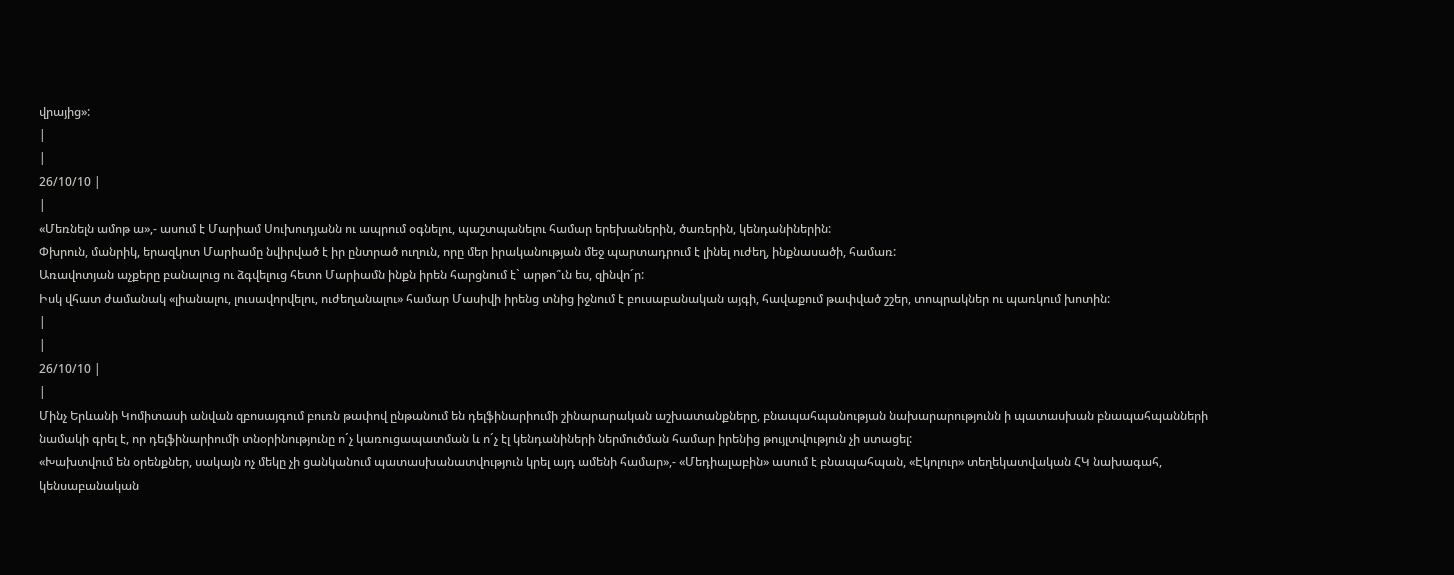վրայից»:
|
|
26/10/10 |
|
«Մեռնելն ամոթ ա»,- ասում է Մարիամ Սուխուդյանն ու ապրում օգնելու, պաշտպանելու համար երեխաներին, ծառերին, կենդանիներին:
Փխրուն, մանրիկ, երազկոտ Մարիամը նվիրված է իր ընտրած ուղուն, որը մեր իրականության մեջ պարտադրում է լինել ուժեղ, ինքնասածի, համառ:
Առավոտյան աչքերը բանալուց ու ձգվելուց հետո Մարիամն ինքն իրեն հարցնում է` արթո՞ւն ես, զինվո´ր:
Իսկ վհատ ժամանակ «լիանալու, լուսավորվելու, ուժեղանալու» համար Մասիվի իրենց տնից իջնում է բուսաբանական այգի, հավաքում թափված շշեր, տոպրակներ ու պառկում խոտին:
|
|
26/10/10 |
|
Մինչ Երևանի Կոմիտասի անվան զբոսայգում բուռն թափով ընթանում են դելֆինարիումի շինարարական աշխատանքները, բնապահպանության նախարարությունն ի պատասխան բնապահպանների նամակի գրել է, որ դելֆինարիումի տնօրինությունը ո´չ կառուցապատման և ո´չ էլ կենդանիների ներմուծման համար իրենից թույլտվություն չի ստացել:
«Խախտվում են օրենքներ, սակայն ոչ մեկը չի ցանկանում պատասխանատվություն կրել այդ ամենի համար»,- «Մեդիալաբին» ասում է բնապահպան, «Էկոլուր» տեղեկատվական ՀԿ նախագահ, կենսաբանական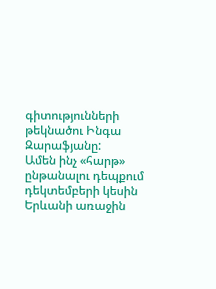գիտությունների թեկնածու Ինգա Զարաֆյանը:
Ամեն ինչ «հարթ» ընթանալու դեպքում դեկտեմբերի կեսին Երևանի առաջին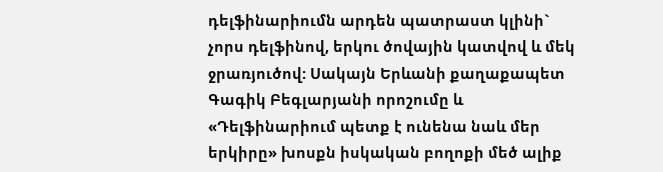դելֆինարիումն արդեն պատրաստ կլինի` չորս դելֆինով, երկու ծովային կատվով և մեկ ջրառյուծով: Սակայն Երևանի քաղաքապետ Գագիկ Բեգլարյանի որոշումը և «Դելֆինարիում պետք է ունենա նաև մեր երկիրը» խոսքն իսկական բողոքի մեծ ալիք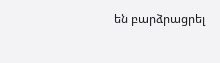են բարձրացրել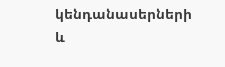կենդանասերների և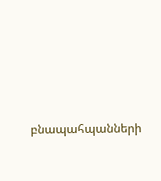բնապահպանների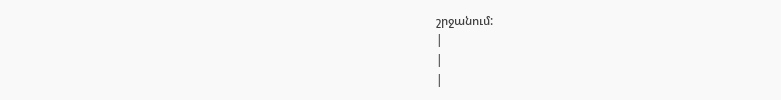շրջանում:
|
|
|